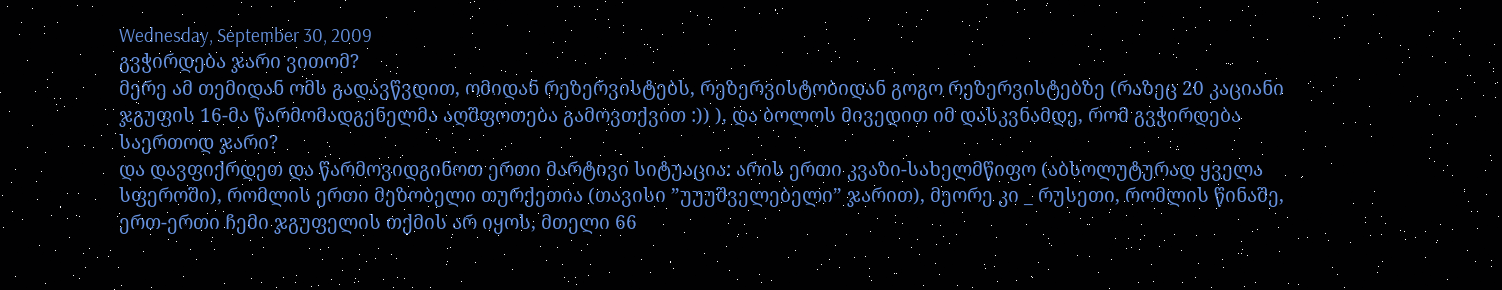Wednesday, September 30, 2009
გვჭირდება ჯარი ვითომ?
მერე ამ თემიდან ომს გადავწვდით, ომიდან რეზერვისტებს, რეზერვისტობიდან გოგო რეზერვისტებზე (რაზეც 20 კაციანი ჯგუფის 16-მა წარმომადგენელმა აღშფოთება გამოვთქვით :)) ), და ბოლოს მივედით იმ დასკვნამდე, რომ გვჭირდება საერთოდ ჯარი?
და დავფიქრდეთ და წარმოვიდგინოთ ერთი მარტივი სიტუაცია: არის ერთი კვაზი-სახელმწიფო (აბსოლუტურად ყველა სფეროში), რომლის ერთი მეზობელი თურქეთია (თავისი ”უუუშველებელი” ჯარით), მეორე კი _ რუსეთი, რომლის წინაშე, ერთ-ერთი ჩემი ჯგუფელის თქმის არ იყოს, მთელი 66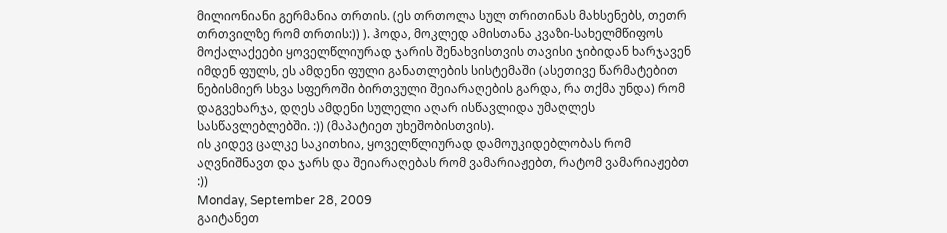მილიონიანი გერმანია თრთის. (ეს თრთოლა სულ თრითინას მახსენებს, თეთრ თრთვილზე რომ თრთის:)) ). ჰოდა, მოკლედ ამისთანა კვაზი-სახელმწიფოს მოქალაქეები ყოველწლიურად ჯარის შენახვისთვის თავისი ჯიბიდან ხარჯავენ იმდენ ფულს, ეს ამდენი ფული განათლების სისტემაში (ასეთივე წარმატებით ნებისმიერ სხვა სფეროში ბირთვული შეიარაღების გარდა, რა თქმა უნდა) რომ დაგვეხარჯა, დღეს ამდენი სულელი აღარ ისწავლიდა უმაღლეს სასწავლებლებში. :)) (მაპატიეთ უხეშობისთვის).
ის კიდევ ცალკე საკითხია, ყოველწლიურად დამოუკიდებლობას რომ აღვნიშნავთ და ჯარს და შეიარაღებას რომ ვამარიაჟებთ, რატომ ვამარიაჟებთ :))
Monday, September 28, 2009
გაიტანეთ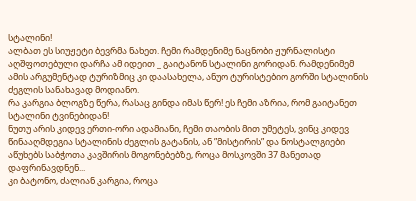სტალინი!
ალბათ ეს სიუჟეტი ბევრმა ნახეთ. ჩემი რამდენიმე ნაცნობი ჟურნალისტი აღშფოთებული დარჩა ამ იდეით _ გაიტანონ სტალინი გორიდან. რამდენიმემ ამის არგუმენტად ტურიზმიც კი დაასახელა, ანუო ტურისტებიო გორში სტალინის ძეგლის სანახავად მოდიანო.
რა კარგია ბლოგზე წერა, რასაც გინდა იმას წერ! ეს ჩემი აზრია, რომ გაიტანეთ სტალინი ტვინებიდან!
ნუთუ არის კიდევ ერთი-ორი ადამიანი, ჩემი თაობის მით უმეტეს, ვინც კიდევ წინააღმდეგია სტალინის ძეგლის გატანის, ან ”მისტირის” და ნოსტალგიები აწუხებს საბჭოთა კავშირის მოგონებებზე, როცა მოსკოვში 37 მანეთად დაფრინავდნენ...
კი ბატონო, ძალიან კარგია, როცა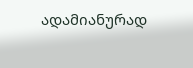ადამიანურად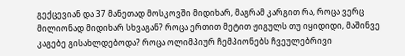გექცევიან და 37 მანეთად მოსკოვში მიდიხარ, მაგრამ კარგით რა, როცა ვერც მილიონად მიდიხარ სხვაგან? როცა ერთით მეტით ჟიგულს თუ იყიდიდი, მაშინვე კაგებე გისახლდებოდა? როცა ოლიმპიურ ჩემპიონებს ჩვეულებრივი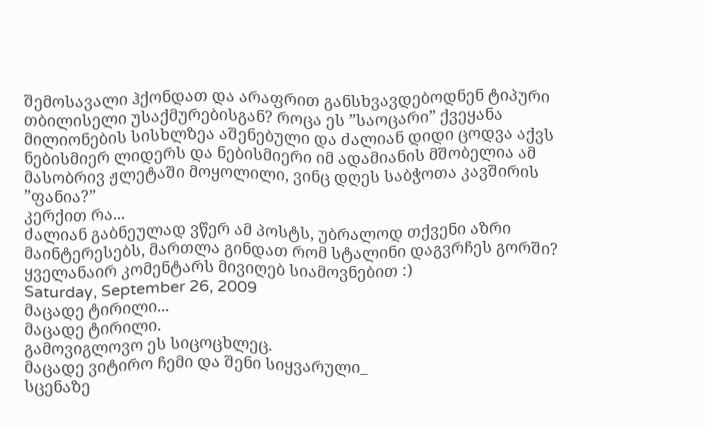შემოსავალი ჰქონდათ და არაფრით განსხვავდებოდნენ ტიპური თბილისელი უსაქმურებისგან? როცა ეს ”საოცარი” ქვეყანა მილიონების სისხლზეა აშენებული და ძალიან დიდი ცოდვა აქვს ნებისმიერ ლიდერს და ნებისმიერი იმ ადამიანის მშობელია ამ მასობრივ ჟლეტაში მოყოლილი, ვინც დღეს საბჭოთა კავშირის ”ფანია?”
კერქით რა...
ძალიან გაბნეულად ვწერ ამ პოსტს, უბრალოდ თქვენი აზრი მაინტერესებს, მართლა გინდათ რომ სტალინი დაგვრჩეს გორში? ყველანაირ კომენტარს მივიღებ სიამოვნებით :)
Saturday, September 26, 2009
მაცადე ტირილი...
მაცადე ტირილი.
გამოვიგლოვო ეს სიცოცხლეც.
მაცადე ვიტირო ჩემი და შენი სიყვარული_
სცენაზე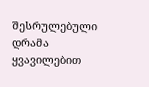შესრულებული დრამა ყვავილებით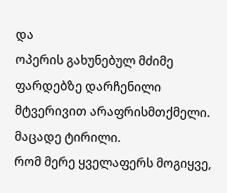და
ოპერის გახუნებულ მძიმე ფარდებზე დარჩენილი მტვერივით არაფრისმთქმელი.
მაცადე ტირილი.
რომ მერე ყველაფერს მოგიყვე,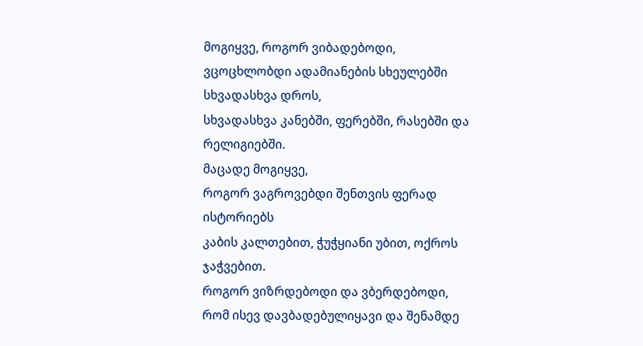მოგიყვე, როგორ ვიბადებოდი,
ვცოცხლობდი ადამიანების სხეულებში სხვადასხვა დროს,
სხვადასხვა კანებში, ფერებში, რასებში და რელიგიებში.
მაცადე მოგიყვე,
როგორ ვაგროვებდი შენთვის ფერად ისტორიებს
კაბის კალთებით, ჭუჭყიანი უბით, ოქროს ჯაჭვებით.
როგორ ვიზრდებოდი და ვბერდებოდი,
რომ ისევ დავბადებულიყავი და შენამდე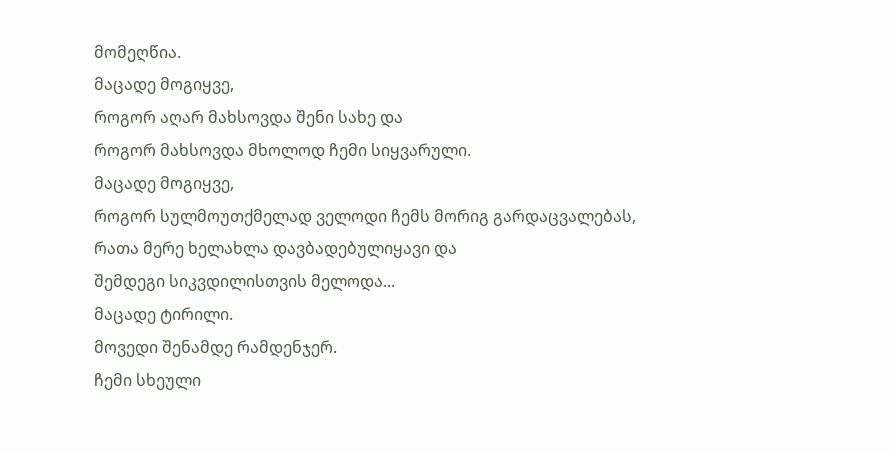მომეღწია.
მაცადე მოგიყვე,
როგორ აღარ მახსოვდა შენი სახე და
როგორ მახსოვდა მხოლოდ ჩემი სიყვარული.
მაცადე მოგიყვე,
როგორ სულმოუთქმელად ველოდი ჩემს მორიგ გარდაცვალებას,
რათა მერე ხელახლა დავბადებულიყავი და
შემდეგი სიკვდილისთვის მელოდა...
მაცადე ტირილი.
მოვედი შენამდე რამდენჯერ.
ჩემი სხეული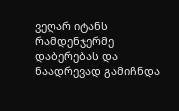ვეღარ იტანს რამდენჯერმე დაბერებას და
ნაადრევად გამიჩნდა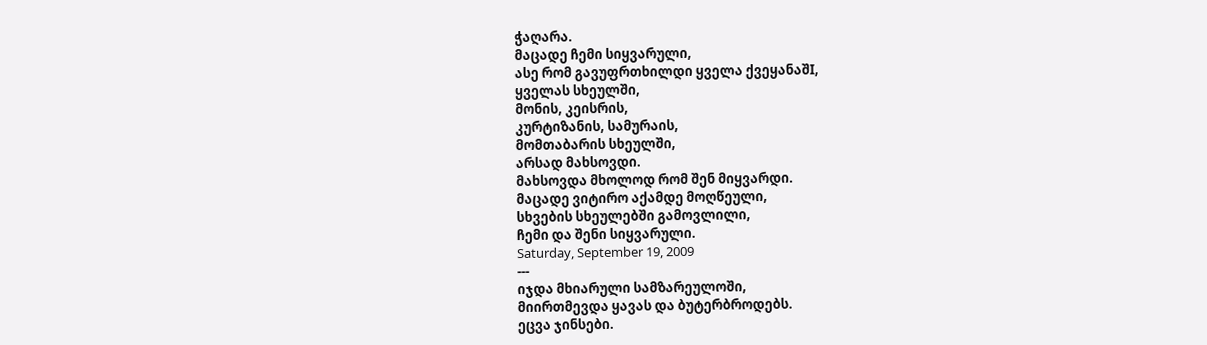ჭაღარა.
მაცადე ჩემი სიყვარული,
ასე რომ გავუფრთხილდი ყველა ქვეყანაშI,
ყველას სხეულში,
მონის, კეისრის,
კურტიზანის, სამურაის,
მომთაბარის სხეულში,
არსად მახსოვდი.
მახსოვდა მხოლოდ რომ შენ მიყვარდი.
მაცადე ვიტირო აქამდე მოღწეული,
სხვების სხეულებში გამოვლილი,
ჩემი და შენი სიყვარული.
Saturday, September 19, 2009
---
იჯდა მხიარული სამზარეულოში,
მიირთმევდა ყავას და ბუტერბროდებს.
ეცვა ჯინსები.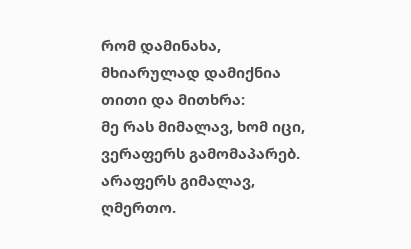რომ დამინახა, მხიარულად დამიქნია თითი და მითხრა:
მე რას მიმალავ, ხომ იცი, ვერაფერს გამომაპარებ.
არაფერს გიმალავ, ღმერთო.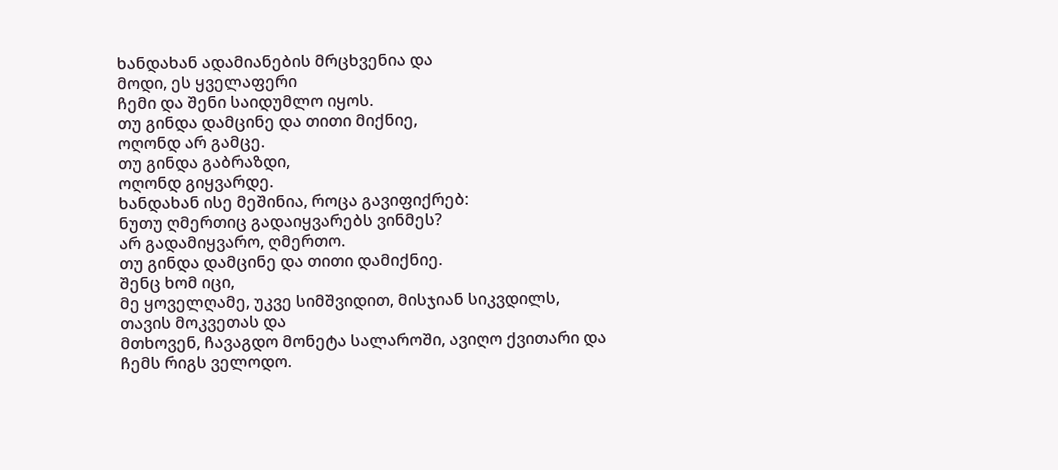ხანდახან ადამიანების მრცხვენია და
მოდი, ეს ყველაფერი
ჩემი და შენი საიდუმლო იყოს.
თუ გინდა დამცინე და თითი მიქნიე,
ოღონდ არ გამცე.
თუ გინდა გაბრაზდი,
ოღონდ გიყვარდე.
ხანდახან ისე მეშინია, როცა გავიფიქრებ:
ნუთუ ღმერთიც გადაიყვარებს ვინმეს?
არ გადამიყვარო, ღმერთო.
თუ გინდა დამცინე და თითი დამიქნიე.
შენც ხომ იცი,
მე ყოველღამე, უკვე სიმშვიდით, მისჯიან სიკვდილს,
თავის მოკვეთას და
მთხოვენ, ჩავაგდო მონეტა სალაროში, ავიღო ქვითარი და
ჩემს რიგს ველოდო.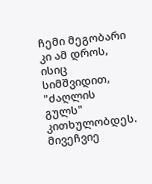ჩემი მეგობარი კი ამ დროს, ისიც სიმშვიდით,
"ძაღლის გულს" კითხულობდეს.
მივეჩვიე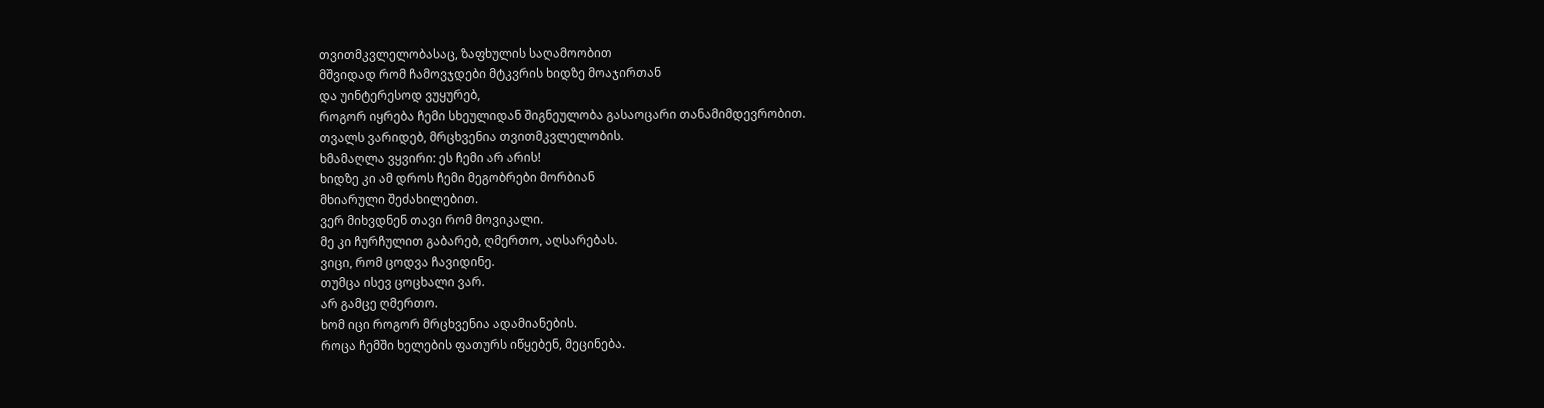თვითმკვლელობასაც, ზაფხულის საღამოობით
მშვიდად რომ ჩამოვჯდები მტკვრის ხიდზე მოაჯირთან
და უინტერესოდ ვუყურებ,
როგორ იყრება ჩემი სხეულიდან შიგნეულობა გასაოცარი თანამიმდევრობით.
თვალს ვარიდებ, მრცხვენია თვითმკვლელობის.
ხმამაღლა ვყვირი: ეს ჩემი არ არის!
ხიდზე კი ამ დროს ჩემი მეგობრები მორბიან
მხიარული შეძახილებით.
ვერ მიხვდნენ თავი რომ მოვიკალი.
მე კი ჩურჩულით გაბარებ, ღმერთო, აღსარებას.
ვიცი, რომ ცოდვა ჩავიდინე.
თუმცა ისევ ცოცხალი ვარ.
არ გამცე ღმერთო.
ხომ იცი როგორ მრცხვენია ადამიანების.
როცა ჩემში ხელების ფათურს იწყებენ, მეცინება.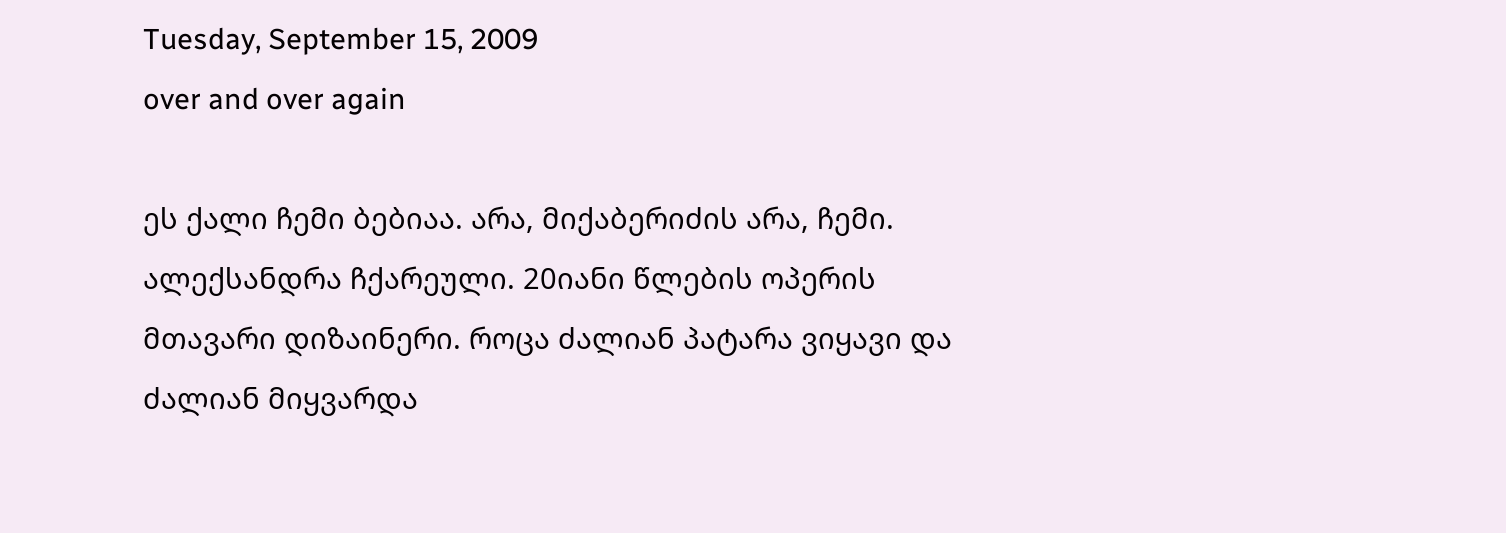Tuesday, September 15, 2009
over and over again

ეს ქალი ჩემი ბებიაა. არა, მიქაბერიძის არა, ჩემი. ალექსანდრა ჩქარეული. 20იანი წლების ოპერის მთავარი დიზაინერი. როცა ძალიან პატარა ვიყავი და ძალიან მიყვარდა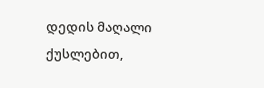დედის მაღალი ქუსლებით,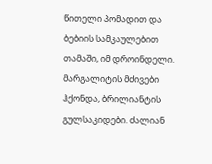წითელი პომადით და ბებიის სამკაულებით თამაში, იმ დროინდელი. მარგალიტის მძივები ჰქონდა, ბრილიანტის გულსაკიდები. ძალიან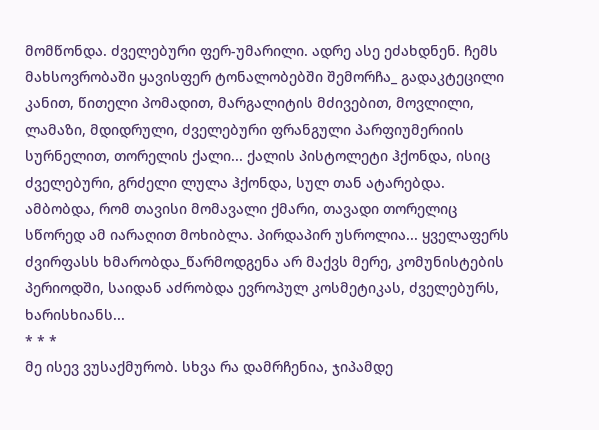მომწონდა. ძველებური ფერ-უმარილი. ადრე ასე ეძახდნენ. ჩემს მახსოვრობაში ყავისფერ ტონალობებში შემორჩა_ გადაკტეცილი კანით, წითელი პომადით, მარგალიტის მძივებით, მოვლილი, ლამაზი, მდიდრული, ძველებური ფრანგული პარფიუმერიის სურნელით, თორელის ქალი... ქალის პისტოლეტი ჰქონდა, ისიც ძველებური, გრძელი ლულა ჰქონდა, სულ თან ატარებდა. ამბობდა, რომ თავისი მომავალი ქმარი, თავადი თორელიც სწორედ ამ იარაღით მოხიბლა. პირდაპირ უსროლია... ყველაფერს ძვირფასს ხმარობდა_წარმოდგენა არ მაქვს მერე, კომუნისტების პერიოდში, საიდან აძრობდა ევროპულ კოსმეტიკას, ძველებურს, ხარისხიანს...
* * *
მე ისევ ვუსაქმურობ. სხვა რა დამრჩენია, ჯიპამდე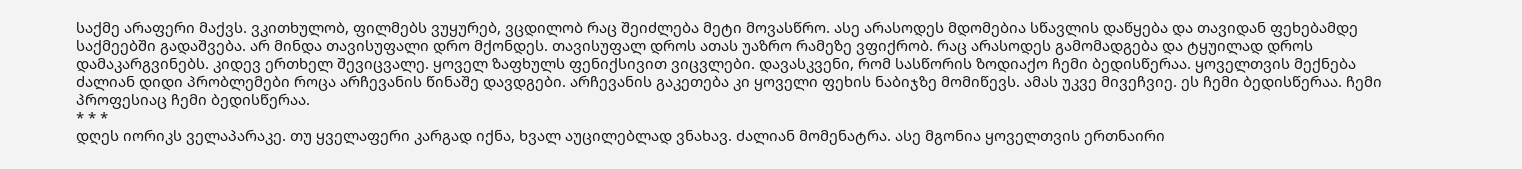საქმე არაფერი მაქვს. ვკითხულობ, ფილმებს ვუყურებ, ვცდილობ რაც შეიძლება მეტი მოვასწრო. ასე არასოდეს მდომებია სწავლის დაწყება და თავიდან ფეხებამდე საქმეებში გადაშვება. არ მინდა თავისუფალი დრო მქონდეს. თავისუფალ დროს ათას უაზრო რამეზე ვფიქრობ. რაც არასოდეს გამომადგება და ტყუილად დროს დამაკარგვინებს. კიდევ ერთხელ შევიცვალე. ყოველ ზაფხულს ფენიქსივით ვიცვლები. დავასკვენი, რომ სასწორის ზოდიაქო ჩემი ბედისწერაა. ყოველთვის მექნება ძალიან დიდი პრობლემები როცა არჩევანის წინაშე დავდგები. არჩევანის გაკეთება კი ყოველი ფეხის ნაბიჯზე მომიწევს. ამას უკვე მივეჩვიე. ეს ჩემი ბედისწერაა. ჩემი პროფესიაც ჩემი ბედისწერაა.
* * *
დღეს იორიკს ველაპარაკე. თუ ყველაფერი კარგად იქნა, ხვალ აუცილებლად ვნახავ. ძალიან მომენატრა. ასე მგონია ყოველთვის ერთნაირი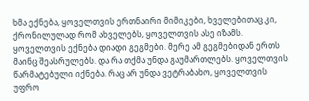ხმა ექნება, ყოველთვის ერთნაირი მიმიკები, ხველებითაც კი, ქრონილულად რომ ახველებს, ყოველთვის ასე იზამს. ყოველთვის ექნება დიადი გეგმები. მერე ამ გეგმებიდან ერთს მაინც შეასრულებს. და რა თქმა უნდა გაუმართლებს. ყოველთვის წარმატებული იქნება. რაც არ უნდა ვეტრაბახო, ყოველთვის უფრო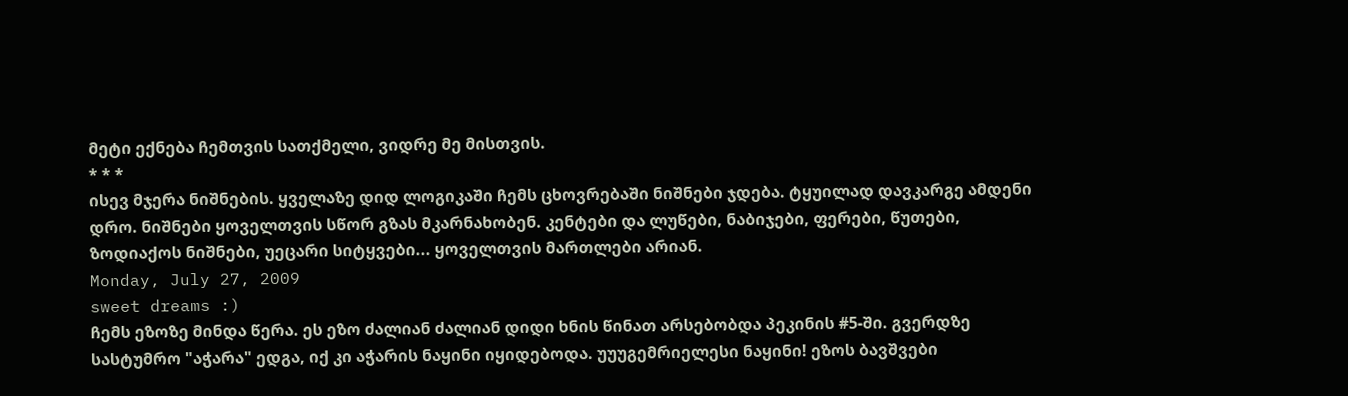მეტი ექნება ჩემთვის სათქმელი, ვიდრე მე მისთვის.
* * *
ისევ მჯერა ნიშნების. ყველაზე დიდ ლოგიკაში ჩემს ცხოვრებაში ნიშნები ჯდება. ტყუილად დავკარგე ამდენი დრო. ნიშნები ყოველთვის სწორ გზას მკარნახობენ. კენტები და ლუწები, ნაბიჯები, ფერები, წუთები, ზოდიაქოს ნიშნები, უეცარი სიტყვები... ყოველთვის მართლები არიან.
Monday, July 27, 2009
sweet dreams :)
ჩემს ეზოზე მინდა წერა. ეს ეზო ძალიან ძალიან დიდი ხნის წინათ არსებობდა პეკინის #5-ში. გვერდზე სასტუმრო "აჭარა" ედგა, იქ კი აჭარის ნაყინი იყიდებოდა. უუუგემრიელესი ნაყინი! ეზოს ბავშვები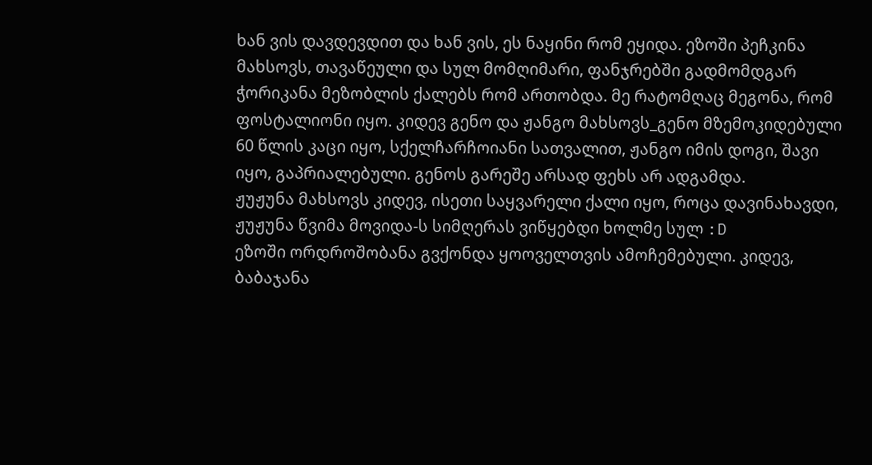ხან ვის დავდევდით და ხან ვის, ეს ნაყინი რომ ეყიდა. ეზოში პეჩკინა მახსოვს, თავაწეული და სულ მომღიმარი, ფანჯრებში გადმომდგარ ჭორიკანა მეზობლის ქალებს რომ ართობდა. მე რატომღაც მეგონა, რომ ფოსტალიონი იყო. კიდევ გენო და ჟანგო მახსოვს_გენო მზემოკიდებული 60 წლის კაცი იყო, სქელჩარჩოიანი სათვალით, ჟანგო იმის დოგი, შავი იყო, გაპრიალებული. გენოს გარეშე არსად ფეხს არ ადგამდა.
ჟუჟუნა მახსოვს კიდევ, ისეთი საყვარელი ქალი იყო, როცა დავინახავდი, ჟუჟუნა წვიმა მოვიდა-ს სიმღერას ვიწყებდი ხოლმე სულ :D
ეზოში ორდროშობანა გვქონდა ყოოველთვის ამოჩემებული. კიდევ, ბაბაჯანა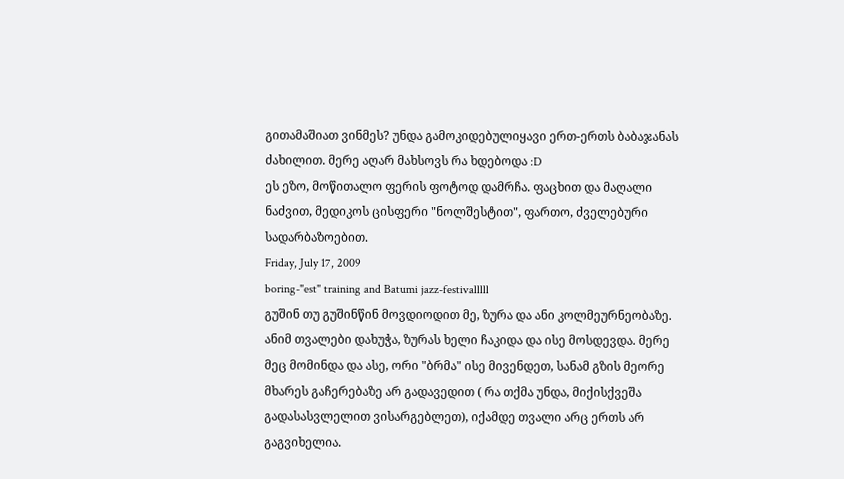გითამაშიათ ვინმეს? უნდა გამოკიდებულიყავი ერთ-ერთს ბაბაჯანას ძახილით. მერე აღარ მახსოვს რა ხდებოდა :D
ეს ეზო, მოწითალო ფერის ფოტოდ დამრჩა. ფაცხით და მაღალი ნაძვით, მედიკოს ცისფერი "ნოლშესტით", ფართო, ძველებური სადარბაზოებით.
Friday, July 17, 2009
boring-"est" training and Batumi jazz-festivalllll
გუშინ თუ გუშინწინ მოვდიოდით მე, ზურა და ანი კოლმეურნეობაზე. ანიმ თვალები დახუჭა, ზურას ხელი ჩაკიდა და ისე მოსდევდა. მერე მეც მომინდა და ასე, ორი "ბრმა" ისე მივენდეთ, სანამ გზის მეორე მხარეს გაჩერებაზე არ გადავედით ( რა თქმა უნდა, მიქისქვეშა გადასასვლელით ვისარგებლეთ), იქამდე თვალი არც ერთს არ გაგვიხელია.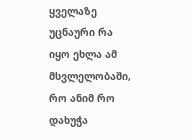ყველაზე უცნაური რა იყო ეხლა ამ მსვლელობაში, რო ანიმ რო დახუჭა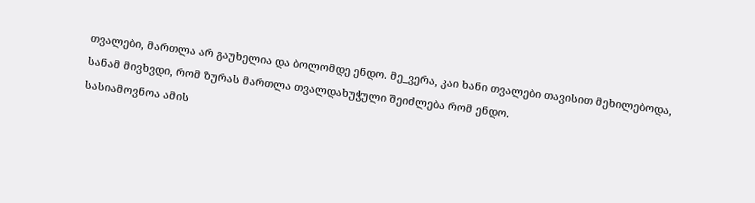თვალები, მართლა არ გაუხელია და ბოლომდე ენდო. მე_ვერა, კაი ხანი თვალები თავისით მეხილებოდა, სანამ მივხვდი, რომ ზურას მართლა თვალდახუჭული შეიძლება რომ ენდო.
სასიამოვნოა ამის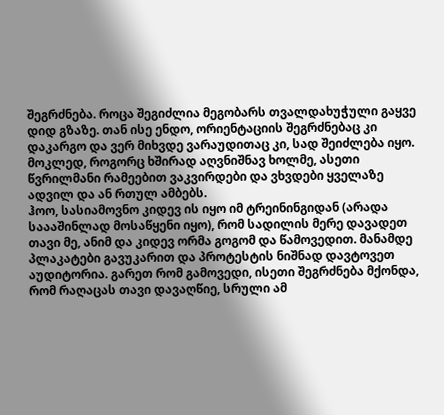შეგრძნება. როცა შეგიძლია მეგობარს თვალდახუჭული გაყვე დიდ გზაზე. თან ისე ენდო, ორიენტაციის შეგრძნებაც კი დაკარგო და ვერ მიხვდე ვარაუდითაც კი, სად შეიძლება იყო.
მოკლედ, როგორც ხშირად აღვნიშნავ ხოლმე, ასეთი წვრილმანი რამეებით ვაკვირდები და ვხვდები ყველაზე ადვილ და ან რთულ ამბებს.
ჰოო, სასიამოვნო კიდევ ის იყო იმ ტრეინინგიდან (არადა საააშინლად მოსაწყენი იყო), რომ სადილის მერე დავადეთ თავი მე, ანიმ და კიდევ ორმა გოგომ და წამოვედით. მანამდე პლაკატები გავუკარით და პროტესტის ნიშნად დავტოვეთ აუდიტორია. გარეთ რომ გამოვედი, ისეთი შეგრძნება მქონდა, რომ რაღაცას თავი დავაღწიე, სრული ამ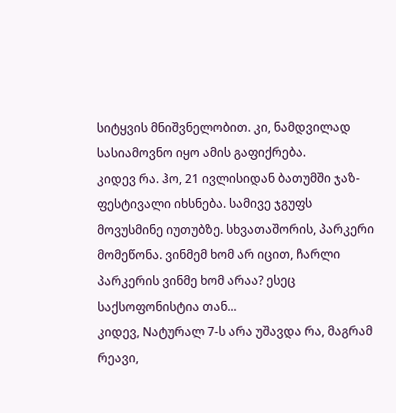სიტყვის მნიშვნელობით. კი, ნამდვილად სასიამოვნო იყო ამის გაფიქრება.
კიდევ რა. ჰო, 21 ივლისიდან ბათუმში ჯაზ-ფესტივალი იხსნება. სამივე ჯგუფს მოვუსმინე იუთუბზე. სხვათაშორის, პარკერი მომეწონა. ვინმემ ხომ არ იცით, ჩარლი პარკერის ვინმე ხომ არაა? ესეც საქსოფონისტია თან...
კიდევ, Nატურალ 7-ს არა უშავდა რა, მაგრამ რეავი,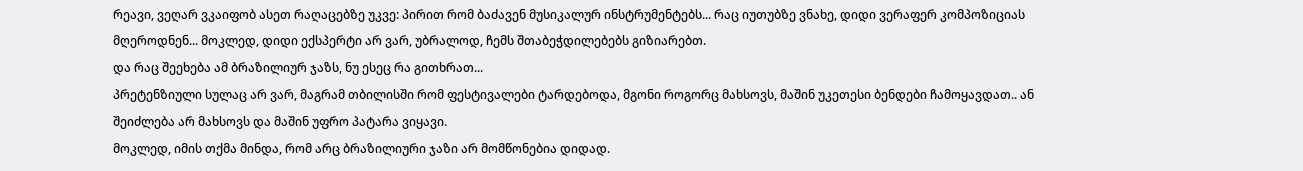რეავი, ვეღარ ვკაიფობ ასეთ რაღაცებზე უკვე: პირით რომ ბაძავენ მუსიკალურ ინსტრუმენტებს... რაც იუთუბზე ვნახე, დიდი ვერაფერ კომპოზიციას მღეროდნენ... მოკლედ, დიდი ექსპერტი არ ვარ, უბრალოდ, ჩემს შთაბეჭდილებებს გიზიარებთ.
და რაც შეეხება ამ ბრაზილიურ ჯაზს, ნუ ესეც რა გითხრათ...
პრეტენზიული სულაც არ ვარ, მაგრამ თბილისში რომ ფესტივალები ტარდებოდა, მგონი როგორც მახსოვს, მაშინ უკეთესი ბენდები ჩამოყავდათ.. ან შეიძლება არ მახსოვს და მაშინ უფრო პატარა ვიყავი.
მოკლედ, იმის თქმა მინდა, რომ არც ბრაზილიური ჯაზი არ მომწონებია დიდად.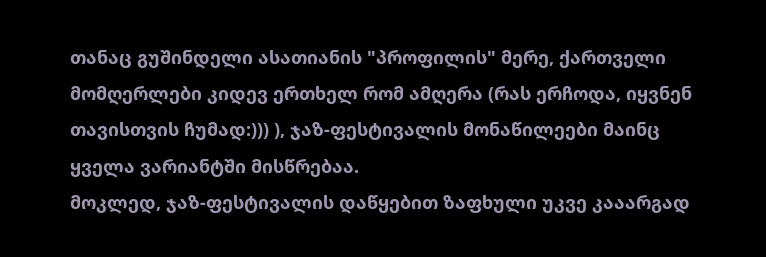თანაც გუშინდელი ასათიანის "პროფილის" მერე, ქართველი მომღერლები კიდევ ერთხელ რომ ამღერა (რას ერჩოდა, იყვნენ თავისთვის ჩუმად:))) ), ჯაზ-ფესტივალის მონაწილეები მაინც ყველა ვარიანტში მისწრებაა.
მოკლედ, ჯაზ-ფესტივალის დაწყებით ზაფხული უკვე კააარგად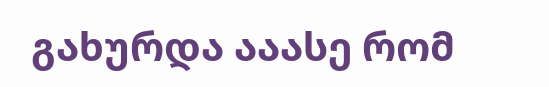გახურდა ააასე რომ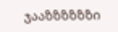ჯააზზზზზზი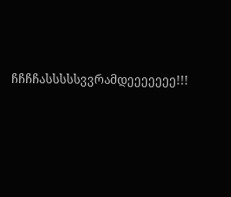ჩჩჩჩასსსსსვვრამდეეეეეეე!!!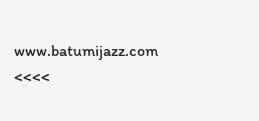www.batumijazz.com <<<<